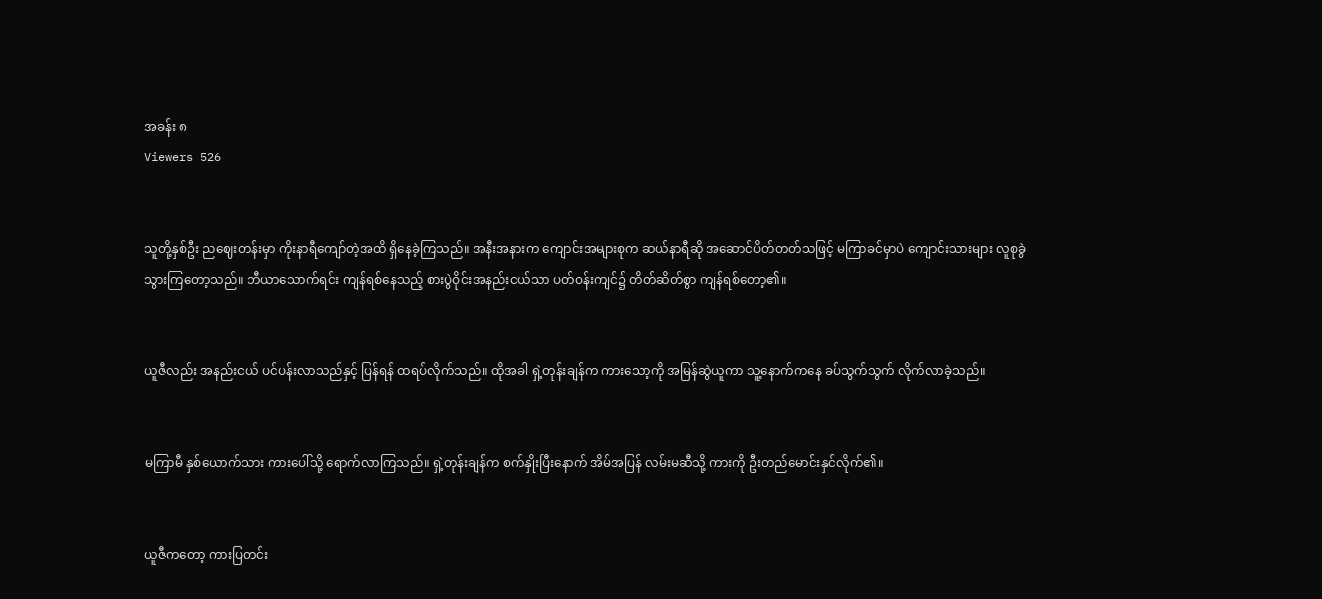အခန်း ၈
Viewers 526


သူတို့နှစ်ဦး ညဈေးတန်းမှာ ကိုးနာရီကျော်တဲ့အထိ ရှိနေခဲ့ကြသည်။ အနီးအနားက ကျောင်းအများစုက ဆယ်နာရီဆို အဆောင်ပိတ်တတ်သဖြင့် မကြာခင်မှာပဲ ကျောင်းသားများ လူစုခွဲသွားကြတော့သည်။ ဘီယာသောက်ရင်း ကျန်ရစ်နေသည့် စားပွဲဝိုင်းအနည်းငယ်သာ ပတ်ဝန်းကျင်၌ တိတ်ဆိတ်စွာ ကျန်ရစ်တော့၏။


ယူဇီလည်း အနည်းငယ် ပင်ပန်းလာသည်နှင့် ပြန်ရန် ထရပ်လိုက်သည်။ ထိုအခါ ရှဲ့တုန်းချန်က ကားသော့ကို အမြန်ဆွဲယူကာ သူ့နောက်ကနေ ခပ်သွက်သွက် လိုက်လာခဲ့သည်။


မကြာမီ နှစ်ယောက်သား ကားပေါ်သို့ ရောက်လာကြသည်။ ရှဲ့တုန်းချန်က စက်နှိုးပြီးနောက် အိမ်အပြန် လမ်းမဆီသို့ ကားကို ဦးတည်မောင်းနှင်လိုက်၏။


ယူဇီကတော့ ကားပြတင်း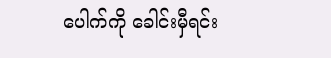ပေါက်ကို ခေါင်းမှီရင်း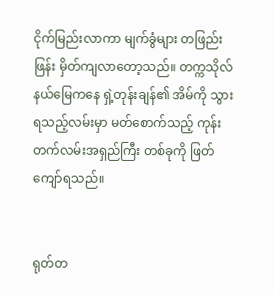ငိုက်မြည်းလာကာ မျက်ခွံများ တဖြည်းဖြန်း မှိတ်ကျလာတော့သည်။ တက္ကသိုလ်နယ်မြေကနေ ရှဲ့တုန်းချန်၏ အိမ်ကို သွားရသည့်လမ်းမှာ မတ်စောက်သည့် ကုန်းတက်လမ်းအရှည်ကြီး တစ်ခုကို ဖြတ်ကျော်ရသည်။


ရုတ်တ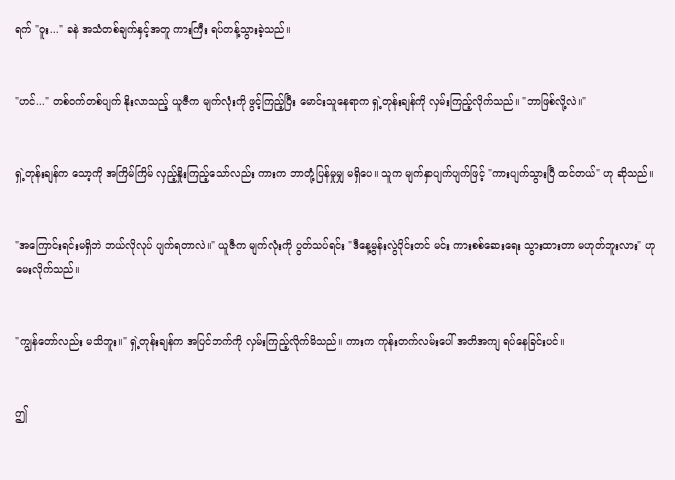ရက် "ဝူး..." ခနဲ အသံတစ်ချက်နှင့်အတူ ကားကြီး ရပ်တန့်သွားခဲ့သည်။


"ဟင်..." တစ်ဝက်တစ်ပျက် နိုးလာသည့် ယူဇီက မျက်လုံးကို ဖွင့်ကြည့်ပြီး မောင်းသူနေရာက ရှဲ့တုန်းချန်ကို လှမ်းကြည့်လိုက်သည်။ "ဘာဖြစ်လို့လဲ။"


ရှဲ့တုန်းချန်က သော့ကို အကြိမ်ကြိမ် လှည့်နှိုးကြည့်သော်လည်း ကားက ဘာတုံ့ပြန်မှုမျှ မရှိပေ။ သူက မျက်နှာပျက်ပျက်ဖြင့် "ကားပျက်သွားပြီ ထင်တယ်" ဟု ဆိုသည်။


"အကြောင်းရင်းမရှိဘဲ ဘယ်လိုလုပ် ပျက်ရတာလဲ။" ယူဇီက မျက်လုံးကို ပွတ်သပ်ရင်း "ဒီနေ့မွန်းလွဲပိုင်းတင် မင်း ကားစစ်ဆေးရေး သွားထားတာ မဟုတ်ဘူးလား" ဟု မေးလိုက်သည်။


"ကျွန်တော်လည်း မသိဘူး။" ရှဲ့တုန်းချန်က အပြင်ဘက်ကို လှမ်းကြည့်လိုက်မိသည်။ ကားက ကုန်းတက်လမ်းပေါ် အတိအကျ ရပ်နေခြင်းပင်။


ဤ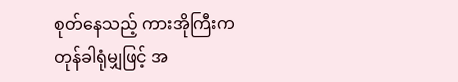စုတ်နေသည့် ကားအိုကြီးက တုန်ခါရုံမျှဖြင့် အ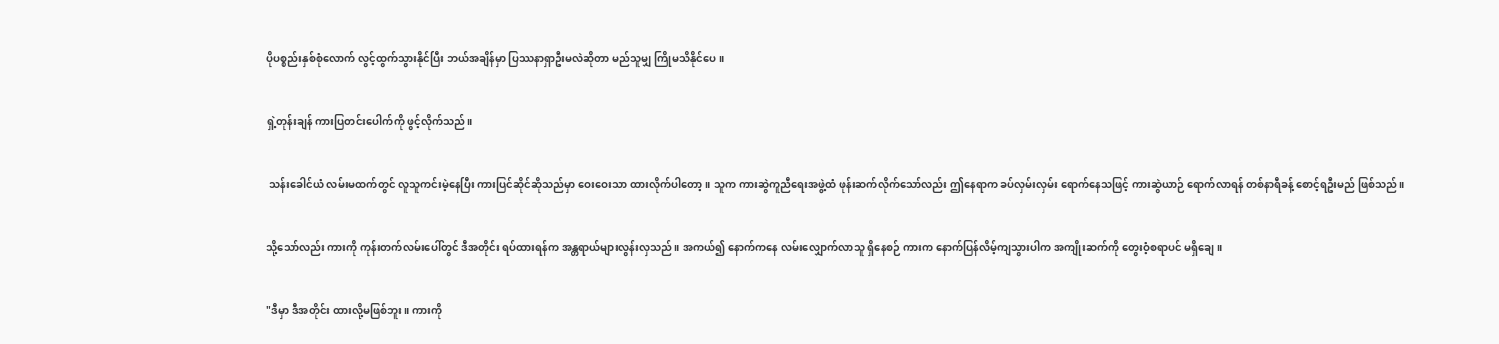ပိုပစ္စည်းနှစ်စုံလောက် လွင့်ထွက်သွားနိုင်ပြီး ဘယ်အချိန်မှာ ပြဿနာရှာဦးမလဲဆိုတာ မည်သူမျှ ကြိုမသိနိုင်ပေ။


ရှဲ့တုန်းချန် ကားပြတင်းပေါက်ကို ဖွင့်လိုက်သည်။


 သန်းခေါင်ယံ လမ်းမထက်တွင် လူသူကင်းမဲ့နေပြီး ကားပြင်ဆိုင်ဆိုသည်မှာ ဝေးဝေးသာ ထားလိုက်ပါတော့။ သူက ကားဆွဲကူညီရေးအဖွဲ့ထံ ဖုန်းဆက်လိုက်သော်လည်း ဤနေရာက ခပ်လှမ်းလှမ်း ရောက်နေသဖြင့် ကားဆွဲယာဉ် ရောက်လာရန် တစ်နာရီခန့် စောင့်ရဦးမည် ဖြစ်သည်။


သို့သော်လည်း ကားကို ကုန်းတက်လမ်းပေါ်တွင် ဒီအတိုင်း ရပ်ထားရန်က အန္တရာယ်များလွန်းလှသည်။ အကယ်၍ နောက်ကနေ လမ်းလျှောက်လာသူ ရှိနေစဉ် ကားက နောက်ပြန်လိမ့်ကျသွားပါက အကျိုးဆက်ကို တွေးဝံ့စရာပင် မရှိချေ။


"ဒီမှာ ဒီအတိုင်း ထားလို့မဖြစ်ဘူး။ ကားကို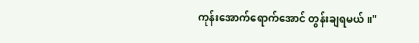ကုန်းအောက်ရောက်အောင် တွန်းချရမယ်။"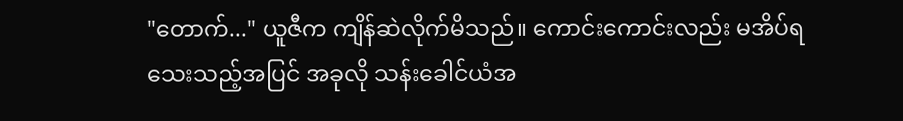"တောက်..." ယူဇီက ကျိန်ဆဲလိုက်မိသည်။ ကောင်းကောင်းလည်း မအိပ်ရသေးသည့်အပြင် အခုလို သန်းခေါင်ယံအ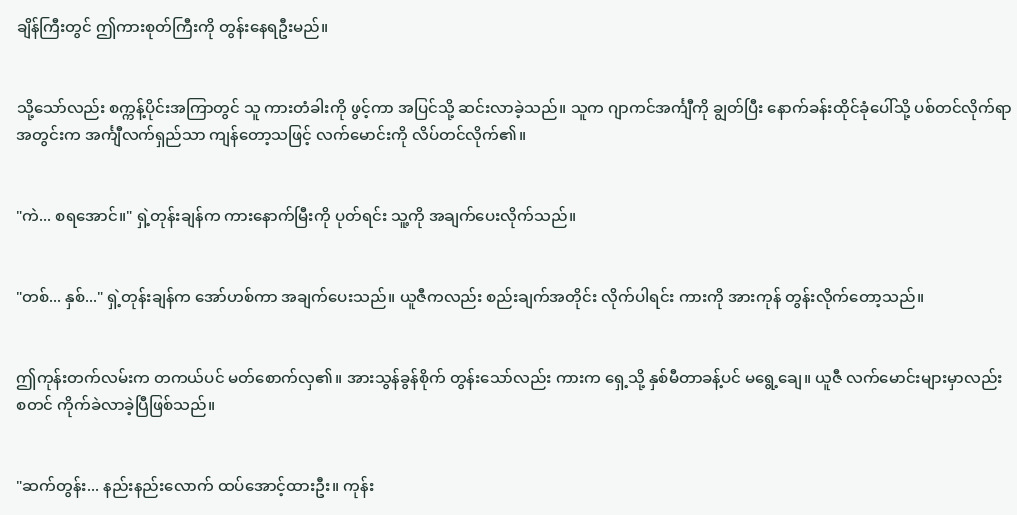ချိန်ကြီးတွင် ဤကားစုတ်ကြီးကို တွန်းနေရဦးမည်။


သို့သော်လည်း စက္ကန့်ပိုင်းအကြာတွင် သူ ကားတံခါးကို ဖွင့်ကာ အပြင်သို့ ဆင်းလာခဲ့သည်။ သူက ဂျာကင်အင်္ကျီကို ချွတ်ပြီး နောက်ခန်းထိုင်ခုံပေါ်သို့ ပစ်တင်လိုက်ရာ အတွင်းက အင်္ကျီလက်ရှည်သာ ကျန်တော့သဖြင့် လက်မောင်းကို လိပ်တင်လိုက်၏။


"ကဲ... စရအောင်။" ရှဲ့တုန်းချန်က ကားနောက်မြီးကို ပုတ်ရင်း သူ့ကို အချက်ပေးလိုက်သည်။


"တစ်... နှစ်..." ရှဲ့တုန်းချန်က အော်ဟစ်ကာ အချက်ပေးသည်။ ယူဇီကလည်း စည်းချက်အတိုင်း လိုက်ပါရင်း ကားကို အားကုန် တွန်းလိုက်တော့သည်။


ဤကုန်းတက်လမ်းက တကယ်ပင် မတ်စောက်လှ၏။ အားသွန်ခွန်စိုက် တွန်းသော်လည်း ကားက ရှေ့သို့ နှစ်မီတာခန့်ပင် မရွေ့ချေ။ ယူဇီ လက်မောင်းများမှာလည်း စတင် ကိုက်ခဲလာခဲ့ပြီဖြစ်သည်။


"ဆက်တွန်း... နည်းနည်းလောက် ထပ်အောင့်ထားဦး။ ကုန်း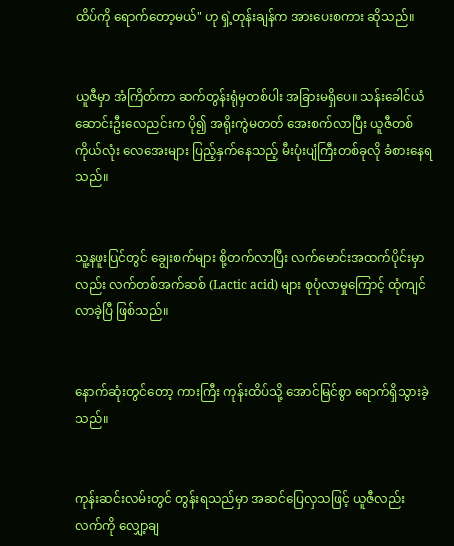ထိပ်ကို ရောက်တော့မယ်" ဟု ရှဲ့တုန်းချန်က အားပေးစကား ဆိုသည်။


ယူဇီမှာ အံကြိတ်ကာ ဆက်တွန်းရုံမှတစ်ပါး အခြားမရှိပေ။ သန်းခေါင်ယံ ဆောင်းဦးလေညင်းက ပို၍ အရိုးကွဲမတတ် အေးစက်လာပြီး ယူဇီတစ်ကိုယ်လုံး လေအေးများ ပြည့်နှက်နေသည့် မီးပုံးပျံကြီးတစ်ခုလို ခံစားနေရသည်။


သူ့နဖူးပြင်တွင် ချွေးစက်များ စို့တက်လာပြီး လက်မောင်းအထက်ပိုင်းမှာလည်း လက်တစ်အက်ဆစ် (Lactic acid) များ စုပုံလာမှုကြောင့် ထုံကျင်လာခဲ့ပြီ ဖြစ်သည်။


နောက်ဆုံးတွင်တော့ ကားကြီး ကုန်းထိပ်သို့ အောင်မြင်စွာ ရောက်ရှိသွားခဲ့သည်။


ကုန်းဆင်းလမ်းတွင် တွန်းရသည်မှာ အဆင်ပြေလှသဖြင့် ယူဇီလည်း လက်ကို လျှော့ချ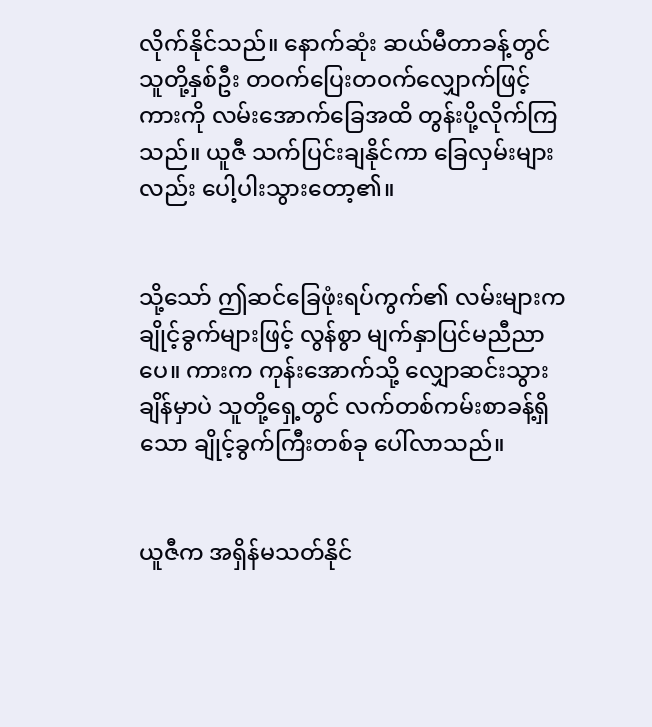လိုက်နိုင်သည်။ နောက်ဆုံး ဆယ်မီတာခန့်တွင် သူတို့နှစ်ဦး တဝက်ပြေးတဝက်လျှောက်ဖြင့် ကားကို လမ်းအောက်ခြေအထိ တွန်းပို့လိုက်ကြသည်။ ယူဇီ သက်ပြင်းချနိုင်ကာ ခြေလှမ်းများလည်း ပေါ့ပါးသွားတော့၏။


သို့သော် ဤဆင်ခြေဖုံးရပ်ကွက်၏ လမ်းများက ချိုင့်ခွက်များဖြင့် လွန်စွာ မျက်နှာပြင်မညီညာပေ။ ကားက ကုန်းအောက်သို့ လျှောဆင်းသွားချိန်မှာပဲ သူတို့ရှေ့တွင် လက်တစ်ကမ်းစာခန့်ရှိသော ချိုင့်ခွက်ကြီးတစ်ခု ပေါ်လာသည်။


ယူဇီက အရှိန်မသတ်နိုင်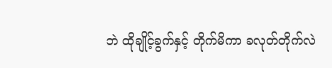ဘဲ ထိုချိုင့်ခွက်နှင့် တိုက်မိကာ ခလုတ်တိုက်လဲ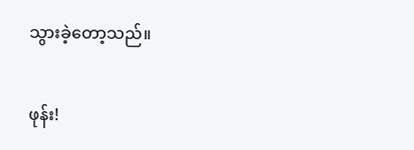သွားခဲ့တော့သည်။

ဖုန်း!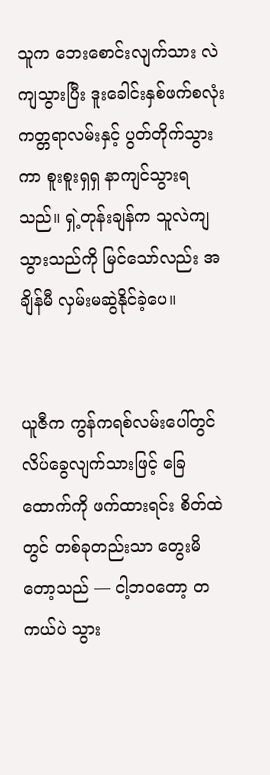သူက ဘေးစောင်းလျက်သား လဲကျသွားပြီး ဒူးခေါင်းနှစ်ဖက်စလုံး ကတ္တရာလမ်းနှင့် ပွတ်တိုက်သွားကာ စူးစူးရှရှ နာကျင်သွားရသည်။ ရှဲ့တုန်းချန်က သူလဲကျသွားသည်ကို မြင်သော်လည်း အချိန်မီ လှမ်းမဆွဲနိုင်ခဲ့ပေ။


ယူဇီက ကွန်ကရစ်လမ်းပေါ်တွင် လိပ်ခွေလျက်သားဖြင့် ခြေထောက်ကို ဖက်ထားရင်း စိတ်ထဲတွင် တစ်ခုတည်းသာ တွေးမိတော့သည် — ငါ့ဘဝတော့ တကယ်ပဲ သွား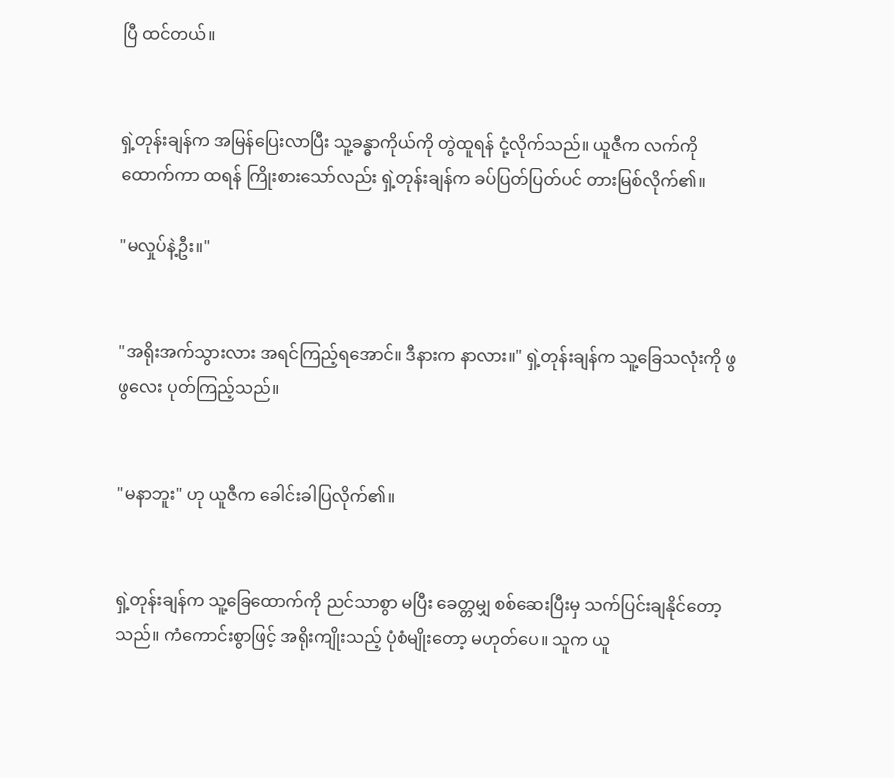ပြီ ထင်တယ်။


ရှဲ့တုန်းချန်က အမြန်ပြေးလာပြီး သူ့ခန္ဓာကိုယ်ကို တွဲထူရန် ငုံ့လိုက်သည်။ ယူဇီက လက်ကိုထောက်ကာ ထရန် ကြိုးစားသော်လည်း ရှဲ့တုန်းချန်က ခပ်ပြတ်ပြတ်ပင် တားမြစ်လိုက်၏။

"မလှုပ်နဲ့ဦး။"


"အရိုးအက်သွားလား အရင်ကြည့်ရအောင်။ ဒီနားက နာလား။" ရှဲ့တုန်းချန်က သူ့ခြေသလုံးကို ဖွဖွလေး ပုတ်ကြည့်သည်။


"မနာဘူး" ဟု ယူဇီက ခေါင်းခါပြလိုက်၏။


ရှဲ့တုန်းချန်က သူ့ခြေထောက်ကို ညင်သာစွာ မပြီး ခေတ္တမျှ စစ်ဆေးပြီးမှ သက်ပြင်းချနိုင်တော့သည်။ ကံကောင်းစွာဖြင့် အရိုးကျိုးသည့် ပုံစံမျိုးတော့ မဟုတ်ပေ။ သူက ယူ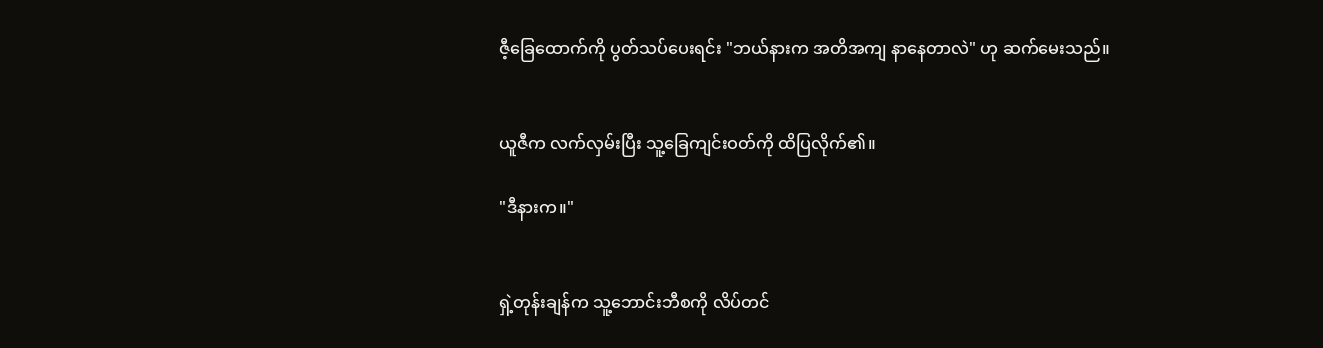ဇီ့ခြေထောက်ကို ပွတ်သပ်ပေးရင်း "ဘယ်နားက အတိအကျ နာနေတာလဲ" ဟု ဆက်မေးသည်။


ယူဇီက လက်လှမ်းပြီး သူ့ခြေကျင်းဝတ်ကို ထိပြလိုက်၏။

"ဒီနားက။"


ရှဲ့တုန်းချန်က သူ့ဘောင်းဘီစကို လိပ်တင်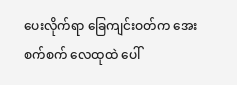ပေးလိုက်ရာ ခြေကျင်းဝတ်က အေးစက်စက် လေထုထဲ ပေါ်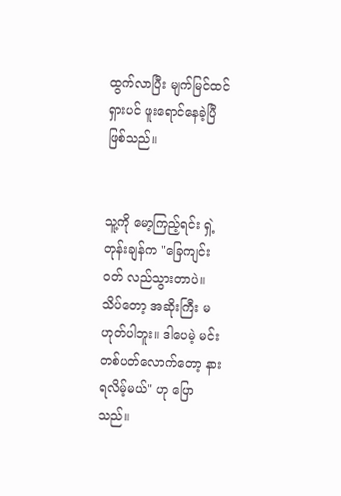ထွက်လာပြီး မျက်မြင်ထင်ရှားပင် ဖူးရောင်နေခဲ့ပြီဖြစ်သည်။


သူ့ကို မော့ကြည့်ရင်း ရှဲ့တုန်းချန်က "ခြေကျင်းဝတ် လည်သွားတာပဲ။ သိပ်တော့ အဆိုးကြီး မဟုတ်ပါဘူး။ ဒါပေမဲ့ မင်း တစ်ပတ်လောက်တော့ နားရလိမ့်မယ်" ဟု ပြောသည်။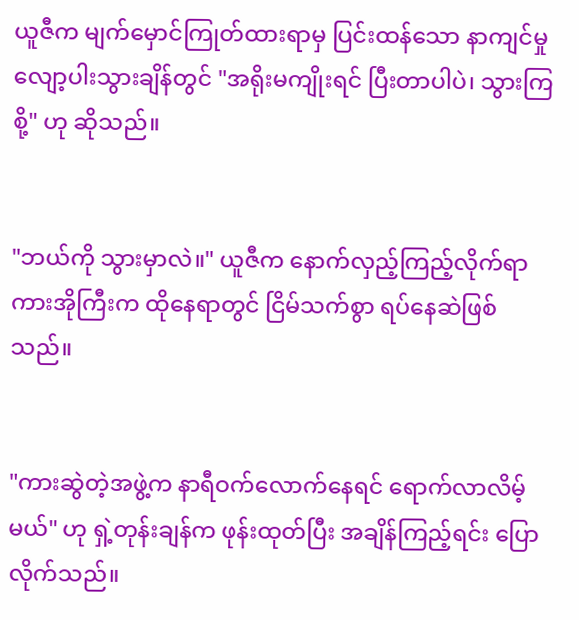ယူဇီက မျက်မှောင်ကြုတ်ထားရာမှ ပြင်းထန်သော နာကျင်မှု လျော့ပါးသွားချိန်တွင် "အရိုးမကျိုးရင် ပြီးတာပါပဲ၊ သွားကြစို့" ဟု ဆိုသည်။


"ဘယ်ကို သွားမှာလဲ။" ယူဇီက နောက်လှည့်ကြည့်လိုက်ရာ ကားအိုကြီးက ထိုနေရာတွင် ငြိမ်သက်စွာ ရပ်နေဆဲဖြစ်သည်။


"ကားဆွဲတဲ့အဖွဲ့က နာရီဝက်လောက်နေရင် ရောက်လာလိမ့်မယ်" ဟု ရှဲ့တုန်းချန်က ဖုန်းထုတ်ပြီး အချိန်ကြည့်ရင်း ပြောလိုက်သည်။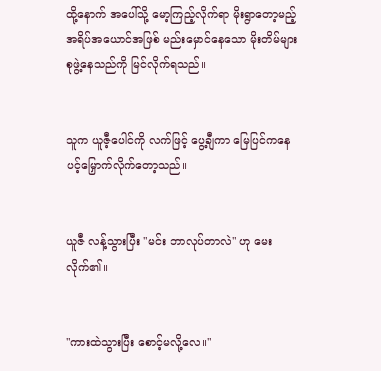ထို့နောက် အပေါ်သို့ မော့ကြည့်လိုက်ရာ မိုးရွာတော့မည့် အရိပ်အယောင်အဖြစ် မည်းမှောင်နေသော မိုးတိမ်များ စုဖွဲ့နေသည်ကို မြင်လိုက်ရသည်။


သူက ယူဇီ့ပေါင်ကို လက်ဖြင့် ပွေ့ချီကာ မြေပြင်ကနေ ပင့်မြှောက်လိုက်တော့သည်။


ယူဇီ လန့်သွားပြီး "မင်း ဘာလုပ်တာလဲ" ဟု မေးလိုက်၏။


"ကားထဲသွားပြီး စောင့်မလို့လေ။"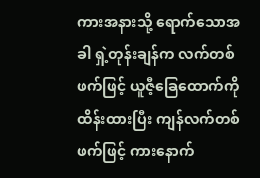ကားအနားသို့ ရောက်သောအခါ ရှဲ့တုန်းချန်က လက်တစ်ဖက်ဖြင့် ယူဇီ့ခြေထောက်ကို ထိန်းထားပြီး ကျန်လက်တစ်ဖက်ဖြင့် ကားနောက်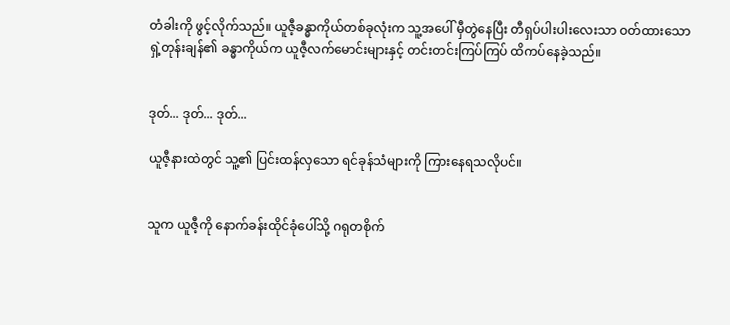တံခါးကို ဖွင့်လိုက်သည်။ ယူဇီ့ခန္ဓာကိုယ်တစ်ခုလုံးက သူ့အပေါ် မှီတွဲနေပြီး တီရှပ်ပါးပါးလေးသာ ဝတ်ထားသော ရှဲ့တုန်းချန်၏ ခန္ဓာကိုယ်က ယူဇီ့လက်မောင်းများနှင့် တင်းတင်းကြပ်ကြပ် ထိကပ်နေခဲ့သည်။


ဒုတ်... ဒုတ်... ဒုတ်...

ယူဇီ့နားထဲတွင် သူ့၏ ပြင်းထန်လှသော ရင်ခုန်သံများကို ကြားနေရသလိုပင်။


သူက ယူဇီ့ကို နောက်ခန်းထိုင်ခုံပေါ်သို့ ဂရုတစိုက်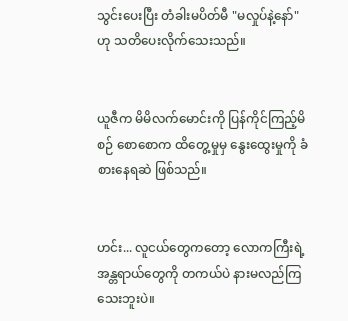သွင်းပေးပြီး တံခါးမပိတ်မီ "မလှုပ်နဲ့နော်" ဟု သတိပေးလိုက်သေးသည်။


ယူဇီက မိမိလက်မောင်းကို ပြန်ကိုင်ကြည့်မိစဉ် စောစောက ထိတွေ့မှုမှ နွေးထွေးမှုကို ခံစားနေရဆဲ ဖြစ်သည်။


ဟင်း... လူငယ်တွေကတော့ လောကကြီးရဲ့ အန္တရာယ်တွေကို တကယ်ပဲ နားမလည်ကြသေးဘူးပဲ။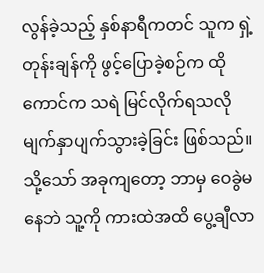လွန်ခဲ့သည့် နှစ်နာရီကတင် သူက ရှဲ့တုန်းချန်ကို ဖွင့်ပြောခဲ့စဉ်က ထိုကောင်က သရဲ မြင်လိုက်ရသလို မျက်နှာပျက်သွားခဲ့ခြင်း ဖြစ်သည်။ သို့သော် အခုကျတော့ ဘာမှ ဝေခွဲမနေဘဲ သူ့ကို ကားထဲအထိ ပွေ့ချီလာ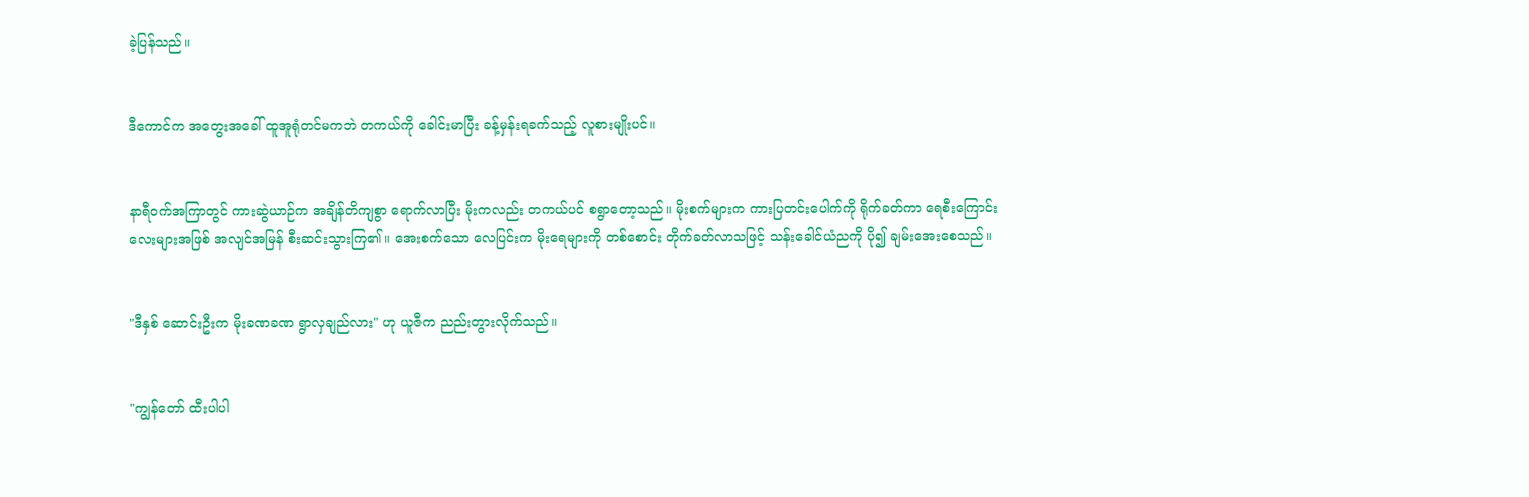ခဲ့ပြန်သည်။


ဒီကောင်က အတွေးအခေါ် ထူအူရုံတင်မကဘဲ တကယ်ကို ခေါင်းမာပြီး ခန့်မှန်းရခက်သည့် လူစားမျိုးပင်။


နာရီဝက်အကြာတွင် ကားဆွဲယာဉ်က အချိန်တိကျစွာ ရောက်လာပြီး မိုးကလည်း တကယ်ပင် စရွာတော့သည်။ မိုးစက်များက ကားပြတင်းပေါက်ကို ရိုက်ခတ်ကာ ရေစီးကြောင်းလေးများအဖြစ် အလျင်အမြန် စီးဆင်းသွားကြ၏။ အေးစက်သော လေပြင်းက မိုးရေများကို တစ်စောင်း တိုက်ခတ်လာသဖြင့် သန်းခေါင်ယံညကို ပို၍ ချမ်းအေးစေသည်။


"ဒီနှစ် ဆောင်းဦးက မိုးခဏခဏ ရွာလှချည်လား" ဟု ယူဇီက ညည်းတွားလိုက်သည်။


"ကျွန်တော် ထီးပါပါ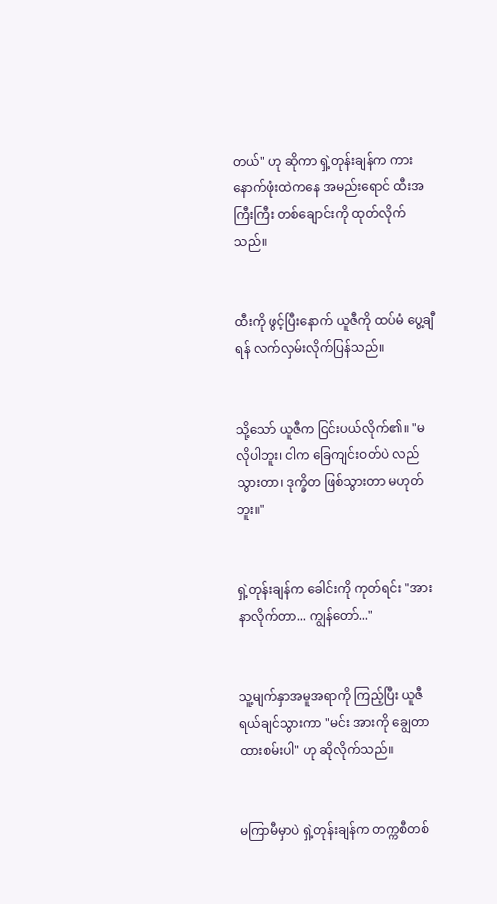တယ်" ဟု ဆိုကာ ရှဲ့တုန်းချန်က ကားနောက်ဖုံးထဲကနေ အမည်းရောင် ထီးအကြီးကြီး တစ်ချောင်းကို ထုတ်လိုက်သည်။


ထီးကို ဖွင့်ပြီးနောက် ယူဇီကို ထပ်မံ ပွေ့ချီရန် လက်လှမ်းလိုက်ပြန်သည်။


သို့သော် ယူဇီက ငြင်းပယ်လိုက်၏။ "မလိုပါဘူး၊ ငါက ခြေကျင်းဝတ်ပဲ လည်သွားတာ၊ ဒုက္ခိတ ဖြစ်သွားတာ မဟုတ်ဘူး။"


ရှဲ့တုန်းချန်က ခေါင်းကို ကုတ်ရင်း "အားနာလိုက်တာ... ကျွန်တော်..."


သူ့မျက်နှာအမူအရာကို ကြည့်ပြီး ယူဇီ ရယ်ချင်သွားကာ "မင်း အားကို ချွေတာထားစမ်းပါ" ဟု ဆိုလိုက်သည်။


မကြာမီမှာပဲ ရှဲ့တုန်းချန်က တက္ကစီတစ်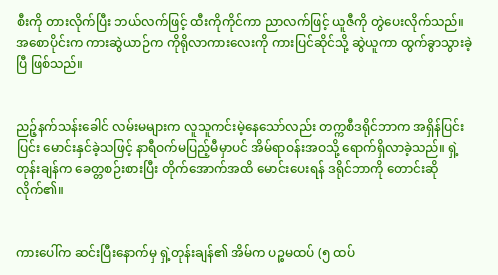စီးကို တားလိုက်ပြီး ဘယ်လက်ဖြင့် ထီးကိုကိုင်ကာ ညာလက်ဖြင့် ယူဇီကို တွဲပေးလိုက်သည်။ အစောပိုင်းက ကားဆွဲယာဉ်က ကိုရိုလာကားလေးကို ကားပြင်ဆိုင်သို့ ဆွဲယူကာ ထွက်ခွာသွားခဲ့ပြီ ဖြစ်သည်။


ညဉ့်နက်သန်းခေါင် လမ်းမများက လူသူကင်းမဲ့နေသော်လည်း တက္ကစီဒရိုင်ဘာက အရှိန်ပြင်းပြင်း မောင်းနှင်ခဲ့သဖြင့် နာရီဝက်မပြည့်မီမှာပင် အိမ်ရာဝန်းအဝသို့ ရောက်ရှိလာခဲ့သည်။ ရှဲ့တုန်းချန်က ခေတ္တစဉ်းစားပြီး တိုက်အောက်အထိ မောင်းပေးရန် ဒရိုင်ဘာကို တောင်းဆိုလိုက်၏။


ကားပေါ်က ဆင်းပြီးနောက်မှ ရှဲ့တုန်းချန်၏ အိမ်က ပဉ္စမထပ် (၅ ထပ်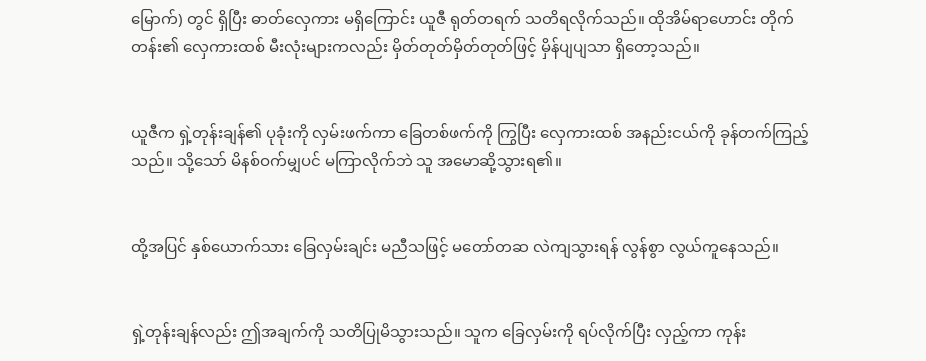မြောက်) တွင် ရှိပြီး ဓာတ်လှေကား မရှိကြောင်း ယူဇီ ရုတ်တရက် သတိရလိုက်သည်။ ထိုအိမ်ရာဟောင်း တိုက်တန်း၏ လှေကားထစ် မီးလုံးများကလည်း မှိတ်တုတ်မှိတ်တုတ်ဖြင့် မှိန်ပျပျသာ ရှိတော့သည်။


ယူဇီက ရှဲ့တုန်းချန်၏ ပုခုံးကို လှမ်းဖက်ကာ ခြေတစ်ဖက်ကို ကြွပြီး လှေကားထစ် အနည်းငယ်ကို ခုန်တက်ကြည့်သည်။ သို့သော် မိနစ်ဝက်မျှပင် မကြာလိုက်ဘဲ သူ အမောဆို့သွားရ၏။


ထို့အပြင် နှစ်ယောက်သား ခြေလှမ်းချင်း မညီသဖြင့် မတော်တဆ လဲကျသွားရန် လွန်စွာ လွယ်ကူနေသည်။


ရှဲ့တုန်းချန်လည်း ဤအချက်ကို သတိပြုမိသွားသည်။ သူက ခြေလှမ်းကို ရပ်လိုက်ပြီး လှည့်ကာ ကုန်း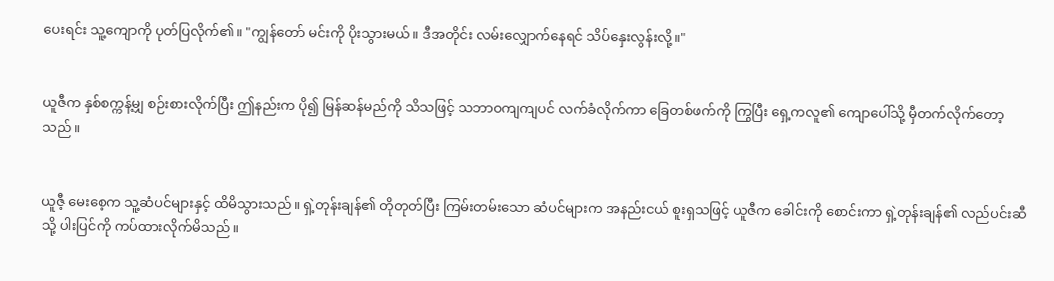ပေးရင်း သူ့ကျောကို ပုတ်ပြလိုက်၏။ "ကျွန်တော် မင်းကို ပိုးသွားမယ်။ ဒီအတိုင်း လမ်းလျှောက်နေရင် သိပ်နှေးလွန်းလို့။"


ယူဇီက နှစ်စက္ကန့်မျှ စဉ်းစားလိုက်ပြီး ဤနည်းက ပို၍ မြန်ဆန်မည်ကို သိသဖြင့် သဘာဝကျကျပင် လက်ခံလိုက်ကာ ခြေတစ်ဖက်ကို ကြွပြီး ရှေ့ကလူ၏ ကျောပေါ်သို့ မှီတက်လိုက်တော့သည်။


ယူဇီ့ မေးစေ့က သူ့ဆံပင်များနှင့် ထိမိသွားသည်။ ရှဲ့တုန်းချန်၏ တိုတုတ်ပြီး ကြမ်းတမ်းသော ဆံပင်များက အနည်းငယ် စူးရှသဖြင့် ယူဇီက ခေါင်းကို စောင်းကာ ရှဲ့တုန်းချန်၏ လည်ပင်းဆီသို့ ပါးပြင်ကို ကပ်ထားလိုက်မိသည်။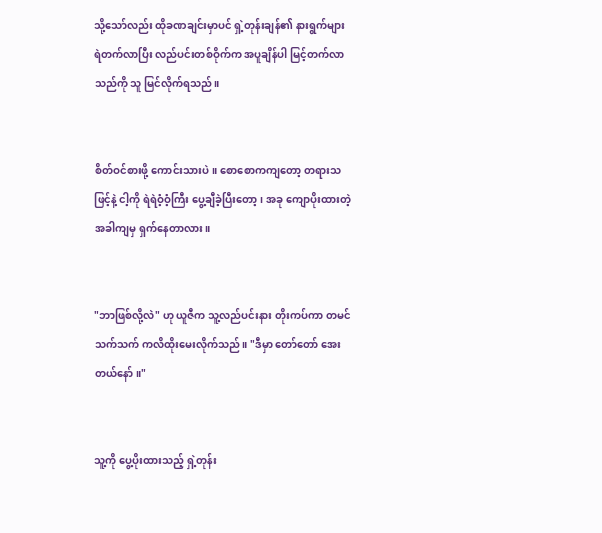သို့သော်လည်း ထိုခဏချင်းမှာပင် ရှဲ့တုန်းချန်၏ နားရွက်များ ရဲတက်လာပြီး လည်ပင်းတစ်ဝိုက်က အပူချိန်ပါ မြင့်တက်လာသည်ကို သူ မြင်လိုက်ရသည်။


စိတ်ဝင်စားဖို့ ကောင်းသားပဲ။ စောစောကကျတော့ တရားသဖြင့်နဲ့ ငါ့ကို ရဲရဲဝံ့ဝံ့ကြီး ပွေ့ချီခဲ့ပြီးတော့၊ အခု ကျောပိုးထားတဲ့ အခါကျမှ ရှက်နေတာလား။


"ဘာဖြစ်လို့လဲ" ဟု ယူဇီက သူ့လည်ပင်းနား တိုးကပ်ကာ တမင်သက်သက် ကလိထိုးမေးလိုက်သည်။ "ဒီမှာ တော်တော် အေးတယ်နော်။"


သူ့ကို ပွေ့ပိုးထားသည့် ရှဲ့တုန်း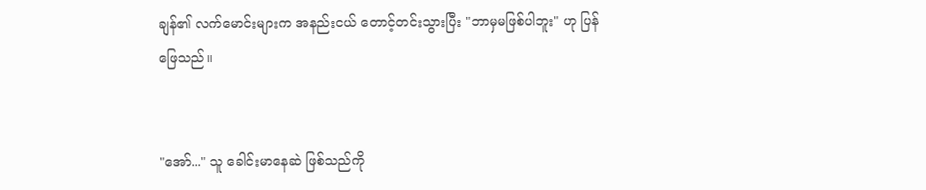ချန်၏ လက်မောင်းများက အနည်းငယ် တောင့်တင်းသွားပြီး "ဘာမှမဖြစ်ပါဘူး" ဟု ပြန်ဖြေသည်။


"အော်..." သူ ခေါင်းမာနေဆဲ ဖြစ်သည်ကို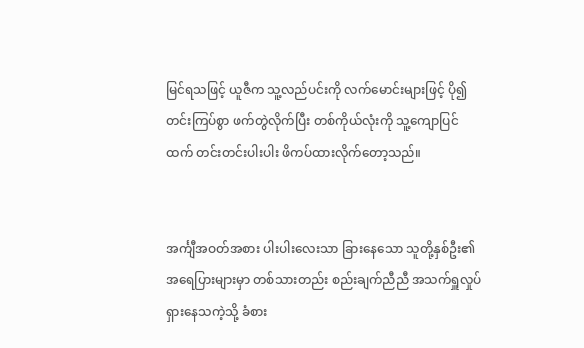မြင်ရသဖြင့် ယူဇီက သူ့လည်ပင်းကို လက်မောင်းများဖြင့် ပို၍ တင်းကြပ်စွာ ဖက်တွဲလိုက်ပြီး တစ်ကိုယ်လုံးကို သူ့ကျောပြင်ထက် တင်းတင်းပါးပါး ဖိကပ်ထားလိုက်တော့သည်။


အင်္ကျီအဝတ်အစား ပါးပါးလေးသာ ခြားနေသော သူတို့နှစ်ဦး၏ အရေပြားများမှာ တစ်သားတည်း စည်းချက်ညီညီ အသက်ရှူလှုပ်ရှားနေသကဲ့သို့ ခံစား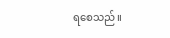ရစေသည်။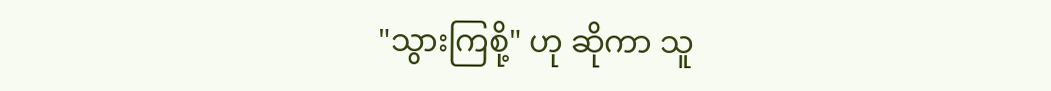"သွားကြစို့" ဟု ဆိုကာ သူ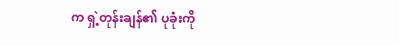က ရှဲ့တုန်းချန်၏ ပုခုံးကို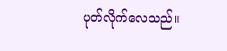ပုတ်လိုက်လေသည်။